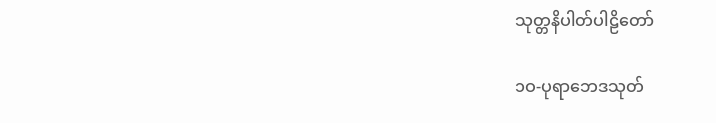သုတ္တနိပါတ်ပါဠိတော်

၁ဝ-ပုရာဘေဒသုတ်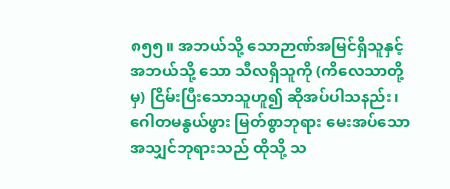၈၅၅။ အဘယ်သို့ သောဉာဏ်အမြင်ရှိသူနှင့် အဘယ်သို့ သော သီလရှိသူကို (ကိလေသာတို့မှ) ငြိမ်းပြီးသောသူဟူ၍ ဆိုအပ်ပါသနည်း၊ ဂေါတမနွယ်ဖွား မြတ်စွာဘုရား မေးအပ်သော အသျှင်ဘုရားသည် ထိုသို့ သ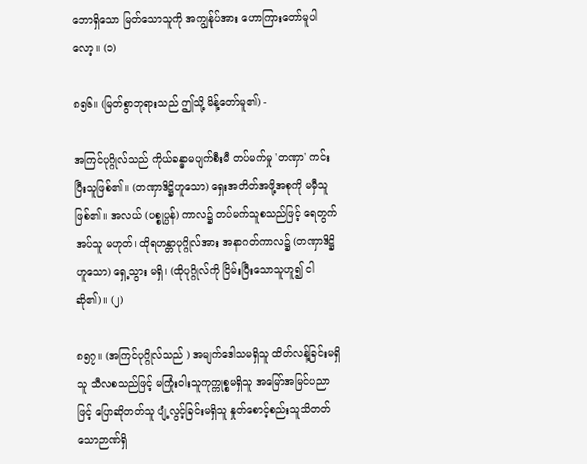ဘောရှိသော မြတ်သောသူကို အကျွန်ုပ်အား ဟောကြားတော်မူပါလော့။ (၁)

၈၅၆။ (မြတ်စွာဘုရားသည် ဤသို့ မိန့်တော်မူ၏) -

အကြင်ပုဂ္ဂိုလ်သည် ကိုယ်ခန္ဓာမပျက်စီးမီ တပ်မက်မှု 'တဏှာ' ကင်းပြီးသူဖြစ်၏။ (တဏှာဒိဋ္ဌိဟူသော) ရှေးအတိတ်အဖို့အစုကို မမှီသူ ဖြစ်၏။ အလယ် (ပစ္စုပ္ပန်) ကာလ၌ တပ်မက်သူစသည်ဖြင့် ရေတွက်အပ်သူ မဟုတ်၊ ထိုရဟန္တာပုဂ္ဂိုလ်အား အနာဂတ်ကာလ၌ (တဏှာဒိဋ္ဌိဟူသော) ရှေ့သွား မရှိ၊ (ထိုပုဂ္ဂိုလ်ကို ငြိမ်းပြီးသောသူဟူ၍ ငါ ဆို၏)။ (၂)

၈၅၇။ (အကြင်ပုဂ္ဂိုလ်သည် ) အမျက်ဒေါသမရှိသူ ထိတ်လန့်ခြင်းမရှိသူ သီလစသည်ဖြင့် မကြုံးဝါးသူကုက္ကုစ္စမရှိသူ အမြော်အမြင်ပညာဖြင့် ပြောဆိုတတ်သူ ပျံ့လွင့်ခြင်းမရှိသူ နှုတ်စောင့်စည်းသူသိတတ်သောဉာဏ်ရှိ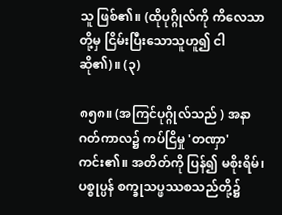သူ ဖြစ်၏။ (ထိုပုဂ္ဂိုလ်ကို ကိလေသာတို့မှ ငြိမ်းပြီးသောသူဟူ၍ ငါ ဆို၏)။ (၃)

၈၅၈။ (အကြင်ပုဂ္ဂိုလ်သည် ) အနာဂတ်ကာလ၌ ကပ်ငြိမှု 'တဏှာ'ကင်း၏။ အတိတ်ကို ပြန်၍ မစိုးရိမ်၊ ပစ္စုပ္ပန် စက္ခုသပ္ဖဿစသည်တို့၌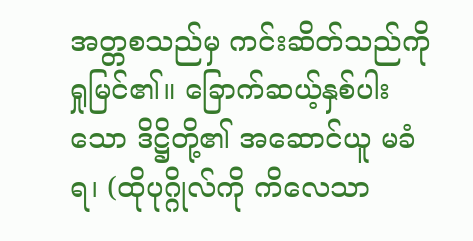အတ္တစသည်မှ ကင်းဆိတ်သည်ကို ရှုမြင်၏။ ခြောက်ဆယ့်နှစ်ပါးသော ဒိဋ္ဌိတို့၏ အဆောင်ယူ မခံရ၊ (ထိုပုဂ္ဂိုလ်ကို ကိလေသာ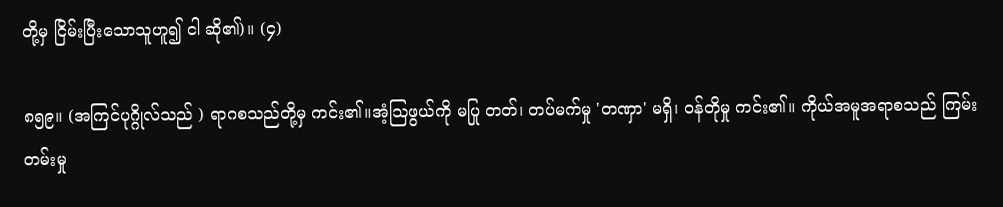တို့မှ ငြိမ်းပြီးသောသူဟူ၍ ငါ ဆို၏)။ (၄)

၈၅၉။ (အကြင်ပုဂ္ဂိုလ်သည် ) ရာဂစသည်တို့မှ ကင်း၏။အံ့သြဖွယ်ကို မပြု တတ်၊ တပ်မက်မှု 'တဏှာ' မရှိ၊ ဝန်တိုမှု ကင်း၏။ ကိုယ်အမူအရာစသည် ကြမ်းတမ်းမှု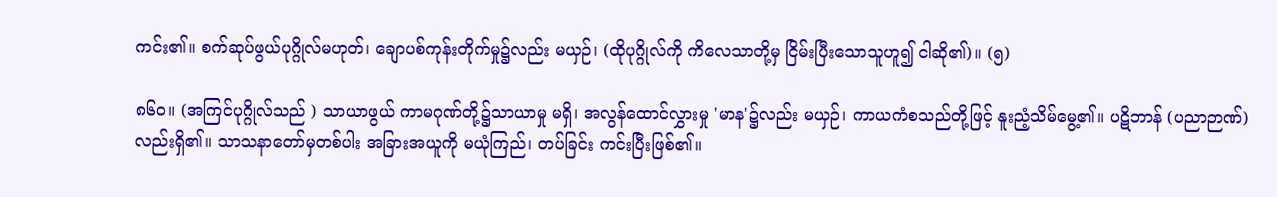ကင်း၏။ စက်ဆုပ်ဖွယ်ပုဂ္ဂိုလ်မဟုတ်၊ ချောပစ်ကုန်းတိုက်မှု၌လည်း မယှဉ်၊ (ထိုပုဂ္ဂိုလ်ကို ကိလေသာတို့မှ ငြိမ်းပြီးသောသူဟူ၍ ငါဆို၏)။ (၅)

၈၆ဝ။ (အကြင်ပုဂ္ဂိုလ်သည် ) သာယာဖွယ် ကာမဂုဏ်တို့၌သာယာမှု မရှိ၊ အလွန်ထောင်လွှားမှု 'မာန'၌လည်း မယှဉ်၊ ကာယကံစသည်တို့ဖြင့် နူးညံ့သိမ်မွေ့၏။ ပဋိဘာန် (ပညာဉာဏ်) လည်းရှိ၏။ သာသနာတော်မှတစ်ပါး အခြားအယူကို မယုံကြည်၊ တပ်ခြင်း ကင်းပြီးဖြစ်၏။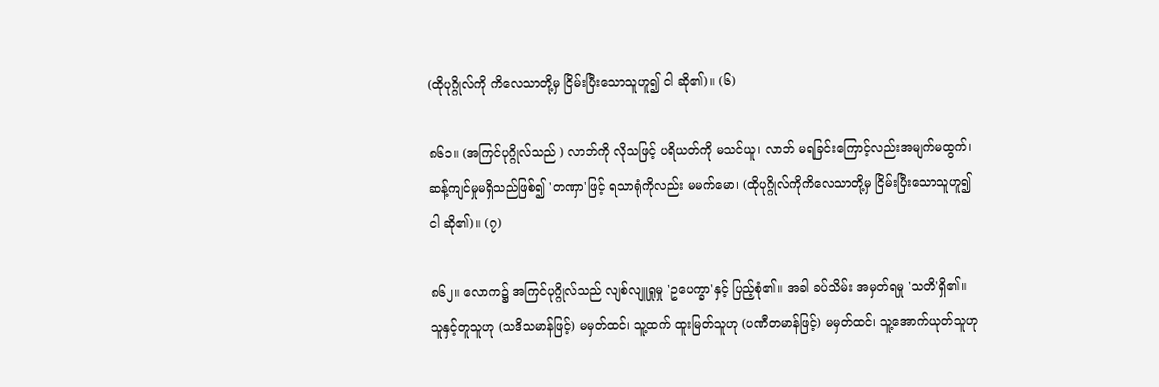(ထိုပုဂ္ဂိုလ်ကို ကိလေသာတို့မှ ငြိမ်းပြီးသောသူဟူ၍ ငါ ဆို၏)။ (၆)

၈၆၁။ (အကြင်ပုဂ္ဂိုလ်သည် ) လာဘ်ကို လိုသဖြင့် ပရိယတ်ကို မသင်ယူ၊ လာဘ် မရခြင်းကြောင့်လည်းအမျက်မထွက်၊ ဆန့်ကျင်မှုမရှိသည်ဖြစ်၍ 'တဏှာ'ဖြင့် ရသာရုံကိုလည်း မမက်မော၊ (ထိုပုဂ္ဂိုလ်ကိုကိလေသာတို့မှ ငြိမ်းပြီးသောသူဟူ၍ ငါ ဆို၏)။ (၇)

၈၆၂။ လောက၌ အကြင်ပုဂ္ဂိုလ်သည် လျစ်လျူရှုမှု 'ဥပေက္ခာ'နှင့် ပြည့်စုံ၏။ အခါ ခပ်သိမ်း အမှတ်ရမှု 'သတိ'ရှိ၏။ သူနှင့်တူသူဟု (သဒိသမာန်ဖြင့်) မမှတ်ထင်၊ သူ့ထက် ထူးမြတ်သူဟု (ပဏီတမာန်ဖြင့်) မမှတ်ထင်၊ သူ့အောက်ယုတ်သူဟု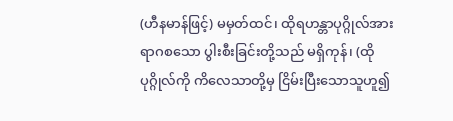(ဟီနမာန်ဖြင့်) မမှတ်ထင်၊ ထိုရဟန္တာပုဂ္ဂိုလ်အားရာဂစသော ပွါးစီးခြင်းတို့သည် မရှိကုန်၊ (ထိုပုဂ္ဂိုလ်ကို ကိလေသာတို့မှ ငြိမ်းပြီးသောသူဟူ၍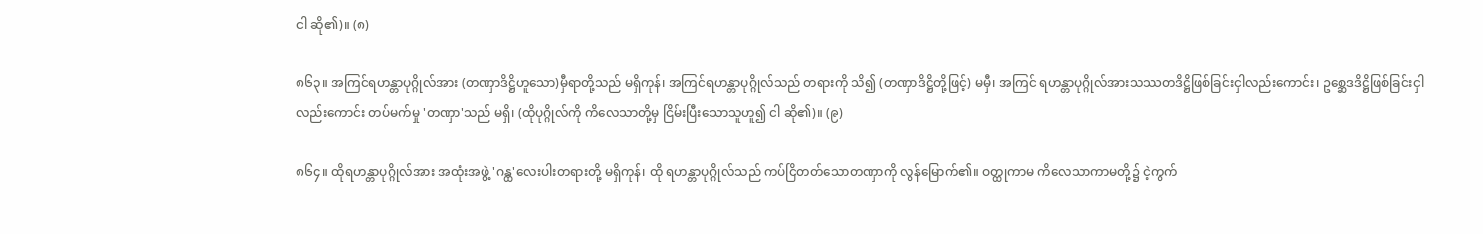ငါ ဆို၏)။ (၈)

၈၆၃။ အကြင်ရဟန္တာပုဂ္ဂိုလ်အား (တဏှာဒိဋ္ဌိဟူသော)မှီရာတို့သည် မရှိကုန်၊ အကြင်ရဟန္တာပုဂ္ဂိုလ်သည် တရားကို သိ၍ (တဏှာဒိဋ္ဌိတို့ဖြင့်) မမှီ၊ အကြင် ရဟန္တာပုဂ္ဂိုလ်အားသဿတဒိဋ္ဌိဖြစ်ခြင်းငှါလည်းကောင်း၊ ဥစ္ဆေဒဒိဋ္ဌိဖြစ်ခြင်းငှါလည်းကောင်း တပ်မက်မှု 'တဏှာ'သည် မရှိ၊ (ထိုပုဂ္ဂိုလ်ကို ကိလေသာတို့မှ ငြိမ်းပြီးသောသူဟူ၍ ငါ ဆို၏)။ (၉)

၈၆၄။ ထိုရဟန္တာပုဂ္ဂိုလ်အား အထုံးအဖွဲ့ 'ဂန္ထ'လေးပါးတရားတို့ မရှိကုန်၊ ထို ရဟန္တာပုဂ္ဂိုလ်သည် ကပ်ငြိတတ်သောတဏှာကို လွန်မြောက်၏။ ဝတ္ထုကာမ ကိလေသာကာမတို့၌ ငဲ့ကွက်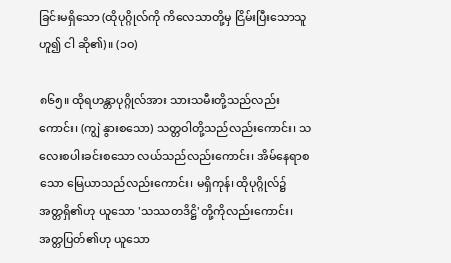ခြင်းမရှိသော (ထိုပုဂ္ဂိုလ်ကို ကိလေသာတို့မှ ငြိမ်းပြီးသောသူဟူ၍ ငါ ဆို၏)။ (၁ဝ)

၈၆၅။ ထိုရဟန္တာပုဂ္ဂိုလ်အား သားသမီးတို့သည်လည်းကောင်း၊ (ကျွဲ နွားစသော) သတ္တဝါတို့သည်လည်းကောင်း၊ သလေးစပါးခင်းစသော လယ်သည်လည်းကောင်း၊ အိမ်နေရာစသော မြေယာသည်လည်းကောင်း၊ မရှိကုန်၊ ထိုပုဂ္ဂိုလ်၌ အတ္တရှိ၏ဟု ယူသော 'သဿတဒိဋ္ဌိ'တို့ကိုလည်းကောင်း၊ အတ္တပြတ်၏ဟု ယူသော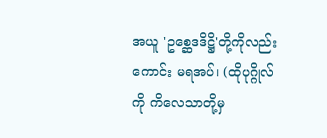အယူ 'ဥစ္ဆေဒဒိဋ္ဌိ'တို့ကိုလည်းကောင်း မရအပ်၊ (ထိုပုဂ္ဂိုလ်ကို ကိလေသာတို့မှ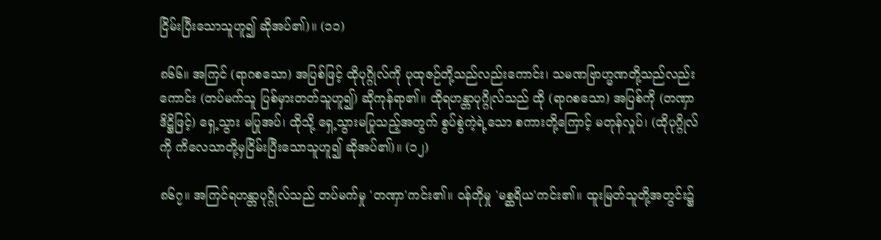ငြိမ်းပြီးသောသူဟူ၍ ဆိုအပ်၏)။ (၁၁)

၈၆၆။ အကြင် (ရာဂစသော) အပြစ်ဖြင့် ထိုပုဂ္ဂိုလ်ကို ပုထုဇဉ်တို့သည်လည်းကောင်း၊ သမဏဗြာဟ္မဏတို့သည်လည်းကောင်း (တပ်မက်သူ ပြစ်မှားတတ်သူဟူ၍) ဆိုကုန်ရာ၏။ ထိုရဟန္တာပုဂ္ဂိုလ်သည် ထို (ရာဂစသော) အပြစ်ကို (တဏှာ ဒိဋ္ဌိဖြင့်) ရှေ့သွား မပြုအပ်၊ ထိုသို့ ရှေ့သွားမပြုသည့်အတွက် စွပ်စွဲကဲ့ရဲ့သော စကားတို့ကြောင့် မတုန်လှုပ်၊ (ထိုပုဂ္ဂိုလ်ကို ကိလေသာတို့မှငြိမ်းပြီးသောသူဟူ၍ ဆိုအပ်၏)။ (၁၂)

၈၆၇။ အကြင်ရဟန္တာပုဂ္ဂိုလ်သည် တပ်မက်မှု 'တဏှာ'ကင်း၏။ ဝန်တိုမှု 'မစ္ဆရိယ'ကင်း၏။ ထူးမြတ်သူတို့အတွင်း၌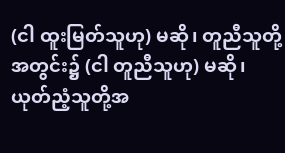(ငါ ထူးမြတ်သူဟု) မဆို၊ တူညီသူတို့ အတွင်း၌ (ငါ တူညီသူဟု) မဆို၊ ယုတ်ညံ့သူတို့အ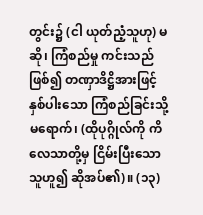တွင်း၌ (ငါ ယုတ်ညံ့သူဟု) မဆို၊ ကြံစည်မှု ကင်းသည်ဖြစ်၍ တဏှာဒိဋ္ဌိအားဖြင့်နှစ်ပါးသော ကြံစည်ခြင်းသို့ မရောက်၊ (ထိုပုဂ္ဂိုလ်ကို ကိလေသာတို့မှ ငြိမ်းပြီးသောသူဟူ၍ ဆိုအပ်၏)။ (၁၃)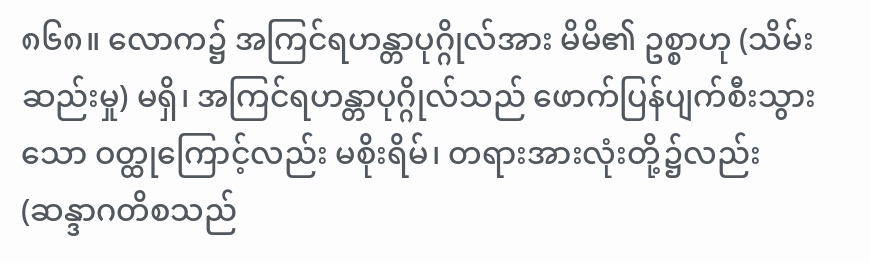၈၆၈။ လောက၌ အကြင်ရဟန္တာပုဂ္ဂိုလ်အား မိမိ၏ ဥစ္စာဟု (သိမ်းဆည်းမှု) မရှိ၊ အကြင်ရဟန္တာပုဂ္ဂိုလ်သည် ဖောက်ပြန်ပျက်စီးသွားသော ဝတ္ထုကြောင့်လည်း မစိုးရိမ်၊ တရားအားလုံးတို့၌လည်း (ဆန္ဒာဂတိစသည်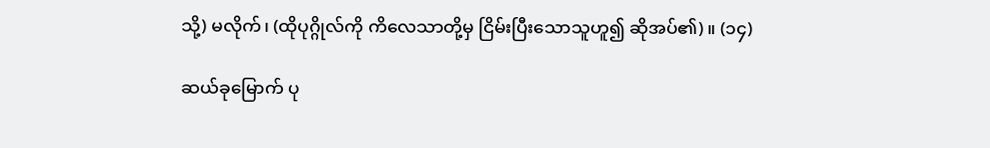သို့) မလိုက်၊ (ထိုပုဂ္ဂိုလ်ကို ကိလေသာတို့မှ ငြိမ်းပြီးသောသူဟူ၍ ဆိုအပ်၏)။ (၁၄)

ဆယ်ခုမြောက် ပု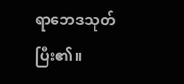ရာဘေဒသုတ် ပြီး၏။